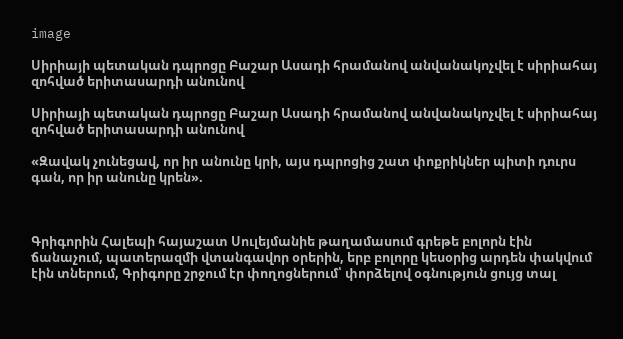image

Սիրիայի պետական դպրոցը Բաշար Ասադի հրամանով անվանակոչվել է սիրիահայ զոհված երիտասարդի անունով

Սիրիայի պետական դպրոցը Բաշար Ասադի հրամանով անվանակոչվել է սիրիահայ զոհված երիտասարդի անունով

«Զավակ չունեցավ, որ իր անունը կրի, այս դպրոցից շատ փոքրիկներ պիտի դուրս գան, որ իր անունը կրեն».



Գրիգորին Հալեպի հայաշատ Սուլեյմանիե թաղամասում գրեթե բոլորն էին ճանաչում, պատերազմի վտանգավոր օրերին, երբ բոլորը կեսօրից արդեն փակվում էին տներում, Գրիգորը շրջում էր փողոցներում՝ փորձելով օգնություն ցույց տալ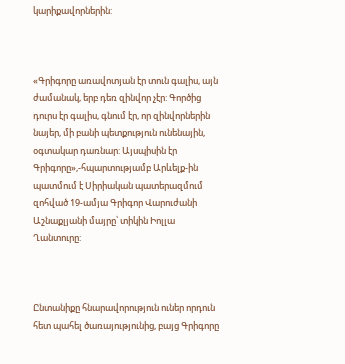կարիքավորներին:



«Գրիգորը առավոտյան էր տուն գալիս, այն ժամանակ, երբ դեռ զինվոր չէր: Գործից դուրս էր գալիս, գնում էր, որ զինվորներին նայեր, մի բանի պետքություն ունենային, օգտակար դառնար: Այսպիսին էր Գրիգորը»,-հպարտությամբ Արևելք-ին պատմում է Սիրիական պատերազմում զոհված 19-ամյա Գրիգոր Վարուժանի Աշնաքլյանի մայրը՝ տիկին Իոլլա Ղանտուրը:



Ընտանիքը հնարավորություն ուներ որդուն հետ պահել ծառայությունից, բայց Գրիգորը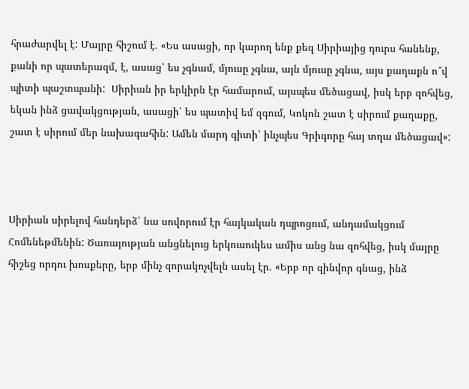հրաժարվել է: Մայրը հիշում է. «Ես ասացի, որ կարող ենք քեզ Սիրիայից դուրս հանենք, քանի որ պատերազմ, է, ասաց՝ ես չգնամ, մյուսը չգնա, այն մյուսը չգնա, այս քաղաքն ո՞վ պիտի պաշտպանի:  Սիրիան իր երկիրն էր համարում, այսպես մեծացավ, իսկ երբ զոհվեց, եկան ինձ ցավակցության, ասացի՝ ես պատիվ եմ զգում, Կոկոն շատ է սիրում քաղաքը, շատ է սիրում մեր նախագահին: Ամեն մարդ գիտի՝ ինչպես Գրիգորը հայ տղա մեծացավ»:



Սիրիան սիրելով հանդերձ՝ նա սովորում էր հայկական դպրոցում, անդամակցում Հոմենեթմենին: Ծառայության անցնելուց երկուսուկես ամիս անց նա զոհվեց, իսկ մայրը հիշեց որդու խոսքերը, երբ մինչ զորակոչվելն ասել էր. «Երբ որ զինվոր գնաց, ինձ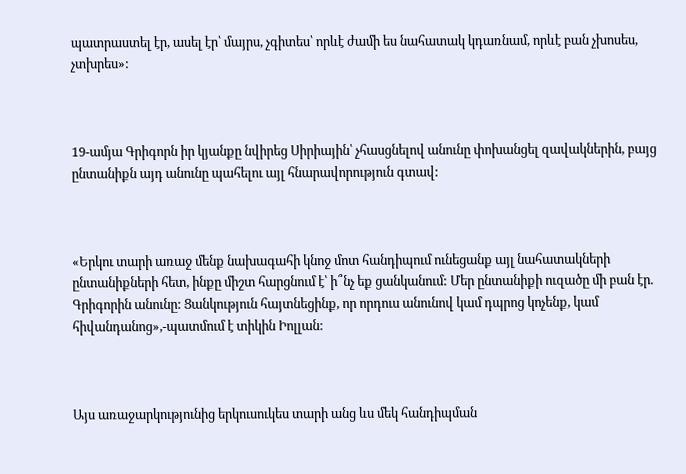պատրաստել էր, ասել էր՝ մայրս, չգիտես՝ որևէ ժամի ես նահատակ կդառնամ, որևէ բան չխոսես, չտխրես»:



19-ամյա Գրիգորն իր կյանքը նվիրեց Սիրիային՝ չհասցնելով անունը փոխանցել զավակներին, բայց ընտանիքն այդ անունը պահելու այլ հնարավորություն գտավ:



«Երկու տարի առաջ մենք նախագահի կնոջ մոտ հանդիպում ունեցանք այլ նահատակների ընտանիքների հետ, ինքը միշտ հարցնում է՝ ի՞նչ եք ցանկանում: Մեր ընտանիքի ուզածը մի բան էր. Գրիգորին անունը: Ցանկություն հայտնեցինք, որ որդուս անունով կամ դպրոց կոչենք, կամ հիվանդանոց»,-պատմում է տիկին Իոլլան:



Այս առաջարկությունից երկուսուկես տարի անց ևս մեկ հանդիպման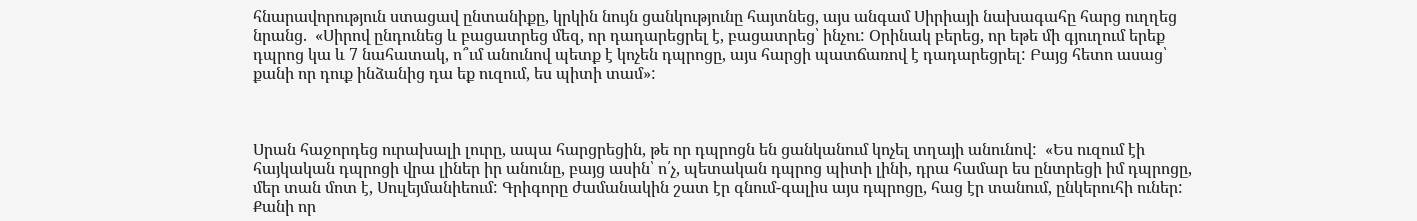հնարավորություն ստացավ ընտանիքը, կրկին նույն ցանկությունը հայտնեց, այս անգամ Սիրիայի նախագահը հարց ուղղեց նրանց.  «Սիրով ընդունեց և բացատրեց մեզ, որ դադարեցրել է, բացատրեց՝ ինչու: Օրինակ բերեց, որ եթե մի գյուղում երեք դպրոց կա և 7 նահատակ, ո՞ւմ անունով պետք է կոչեն դպրոցը, այս հարցի պատճառով է դադարեցրել: Բայց հետո ասաց՝ քանի որ դուք ինձանից դա եք ուզում, ես պիտի տամ»:



Սրան հաջորդեց ուրախալի լուրը, ապա հարցրեցին, թե որ դպրոցն են ցանկանում կոչել տղայի անունով:  «Ես ուզում էի հայկական դպրոցի վրա լիներ իր անունը, բայց ասին՝ ո՛չ, պետական դպրոց պիտի լինի, դրա համար ես ընտրեցի իմ դպրոցը, մեր տան մոտ է, Սուլեյմանիեում: Գրիգորը ժամանակին շատ էր գնում-գալիս այս դպրոցը, հաց էր տանում, ընկերուհի ուներ: Քանի որ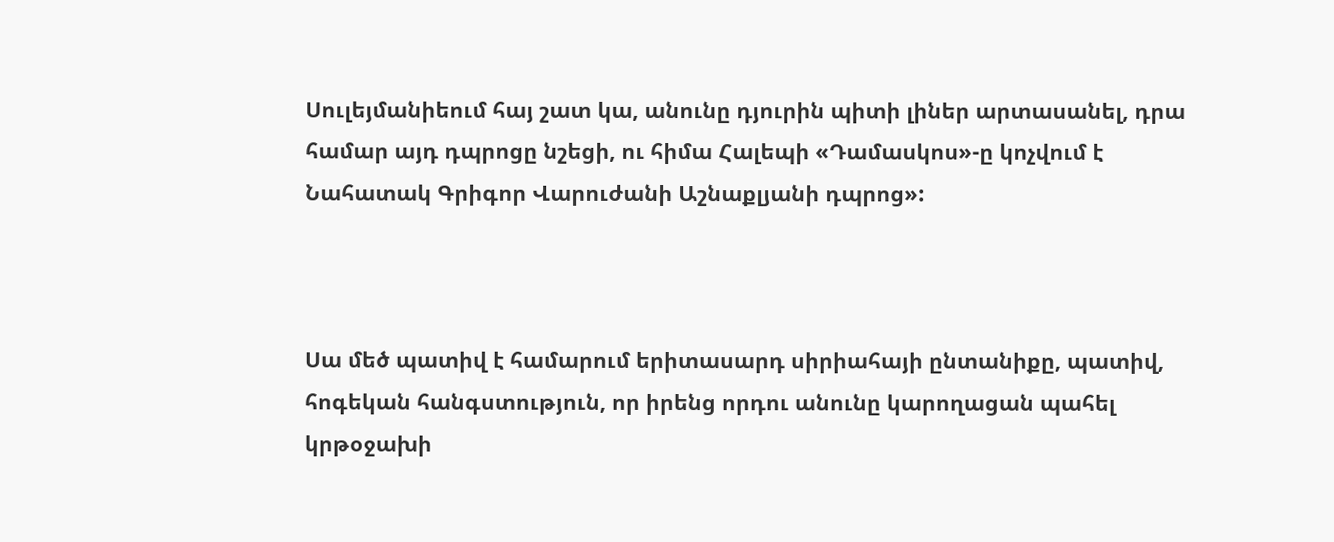Սուլեյմանիեում հայ շատ կա, անունը դյուրին պիտի լիներ արտասանել, դրա համար այդ դպրոցը նշեցի, ու հիմա Հալեպի «Դամասկոս»-ը կոչվում է Նահատակ Գրիգոր Վարուժանի Աշնաքլյանի դպրոց»:



Սա մեծ պատիվ է համարում երիտասարդ սիրիահայի ընտանիքը, պատիվ, հոգեկան հանգստություն, որ իրենց որդու անունը կարողացան պահել կրթօջախի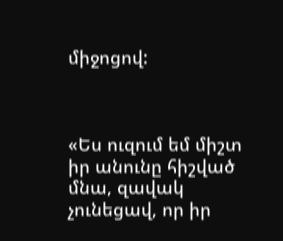միջոցով:



«Ես ուզում եմ միշտ իր անունը հիշված մնա, զավակ չունեցավ, որ իր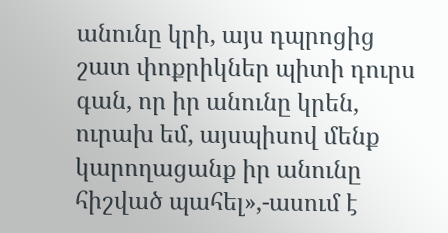անունը կրի, այս դպրոցից շատ փոքրիկներ պիտի դուրս գան, որ իր անունը կրեն, ուրախ եմ, այսպիսով մենք կարողացանք իր անունը հիշված պահել»,-ասում է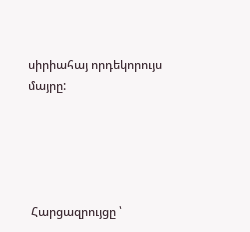սիրիահայ որդեկորույս մայրը:





 Հարցազրույցը ՝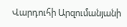Վարդուհի Արզումանյանի